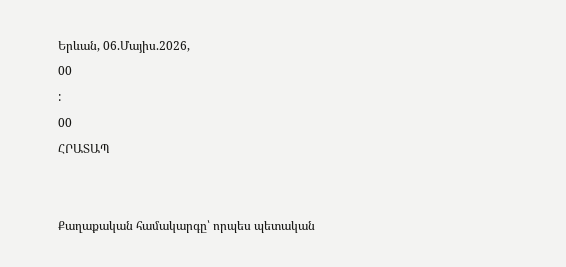Երևան, 06.Մայիս.2026,
00
:
00
ՀՐԱՏԱՊ


Քաղաքական համակարգը՝ որպես պետական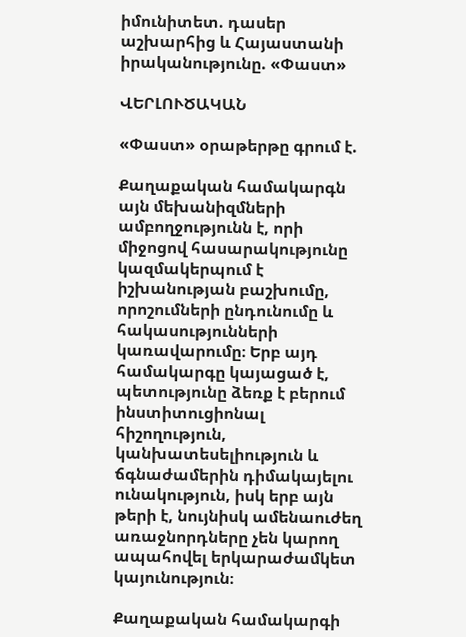իմունիտետ. դասեր աշխարհից և Հայաստանի իրականությունը. «Փաստ»

ՎԵՐԼՈՒԾԱԿԱՆ

«Փաստ» օրաթերթը գրում է.

Քաղաքական համակարգն այն մեխանիզմների ամբողջությունն է, որի միջոցով հասարակությունը կազմակերպում է իշխանության բաշխումը, որոշումների ընդունումը և հակասությունների կառավարումը։ Երբ այդ համակարգը կայացած է, պետությունը ձեռք է բերում ինստիտուցիոնալ հիշողություն, կանխատեսելիություն և ճգնաժամերին դիմակայելու ունակություն, իսկ երբ այն թերի է, նույնիսկ ամենաուժեղ առաջնորդները չեն կարող ապահովել երկարաժամկետ կայունություն։

Քաղաքական համակարգի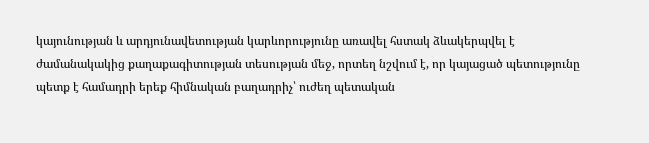կայունության և արդյունավետության կարևորությունը առավել հստակ ձևակերպվել է ժամանակակից քաղաքագիտության տեսության մեջ, որտեղ նշվում է, որ կայացած պետությունը պետք է համադրի երեք հիմնական բաղադրիչ՝ ուժեղ պետական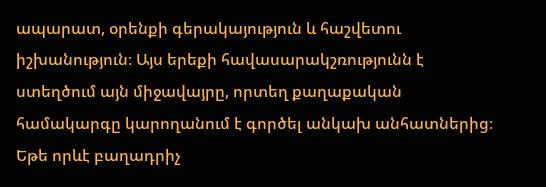ապարատ, օրենքի գերակայություն և հաշվետու իշխանություն։ Այս երեքի հավասարակշռությունն է ստեղծում այն միջավայրը, որտեղ քաղաքական համակարգը կարողանում է գործել անկախ անհատներից։ Եթե որևէ բաղադրիչ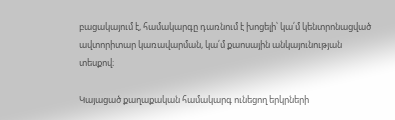բացակայում է, համակարգը դառնում է խոցելի՝ կա՛մ կենտրոնացված ավտորիտար կառավարման, կա՛մ քաոսային անկայունության տեսքով։

Կայացած քաղաքական համակարգ ունեցող երկրների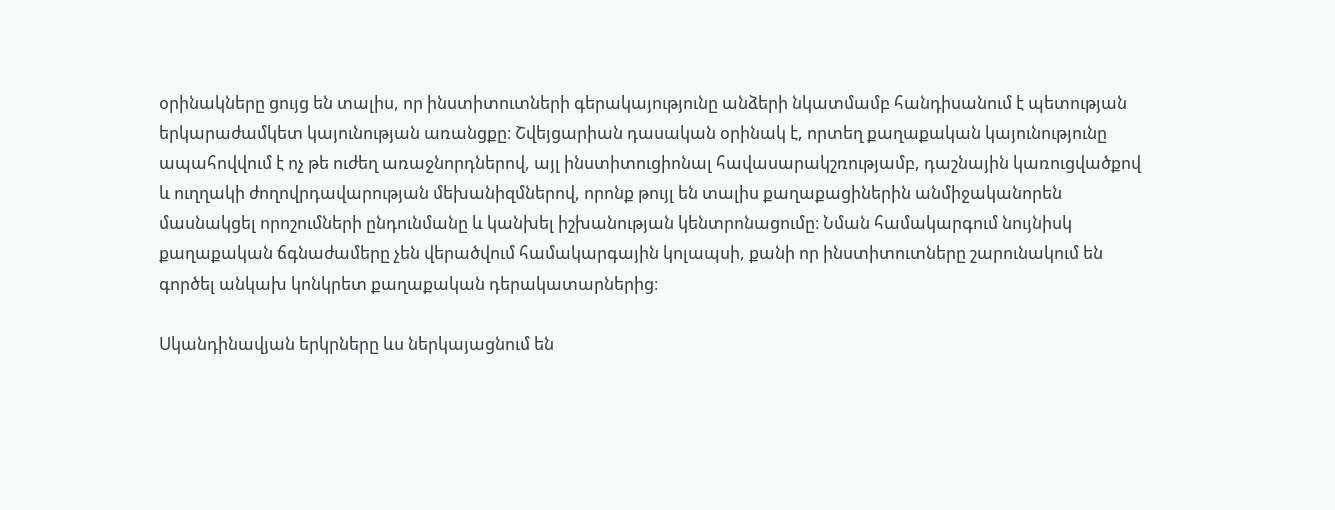օրինակները ցույց են տալիս, որ ինստիտուտների գերակայությունը անձերի նկատմամբ հանդիսանում է պետության երկարաժամկետ կայունության առանցքը։ Շվեյցարիան դասական օրինակ է, որտեղ քաղաքական կայունությունը ապահովվում է ոչ թե ուժեղ առաջնորդներով, այլ ինստիտուցիոնալ հավասարակշռությամբ, դաշնային կառուցվածքով և ուղղակի ժողովրդավարության մեխանիզմներով, որոնք թույլ են տալիս քաղաքացիներին անմիջականորեն մասնակցել որոշումների ընդունմանը և կանխել իշխանության կենտրոնացումը։ Նման համակարգում նույնիսկ քաղաքական ճգնաժամերը չեն վերածվում համակարգային կոլապսի, քանի որ ինստիտուտները շարունակում են գործել անկախ կոնկրետ քաղաքական դերակատարներից։

Սկանդինավյան երկրները ևս ներկայացնում են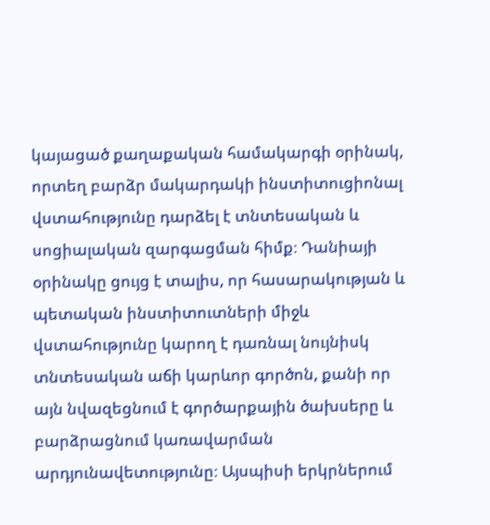կայացած քաղաքական համակարգի օրինակ, որտեղ բարձր մակարդակի ինստիտուցիոնալ վստահությունը դարձել է տնտեսական և սոցիալական զարգացման հիմք։ Դանիայի օրինակը ցույց է տալիս, որ հասարակության և պետական ինստիտուտների միջև վստահությունը կարող է դառնալ նույնիսկ տնտեսական աճի կարևոր գործոն, քանի որ այն նվազեցնում է գործարքային ծախսերը և բարձրացնում կառավարման արդյունավետությունը։ Այսպիսի երկրներում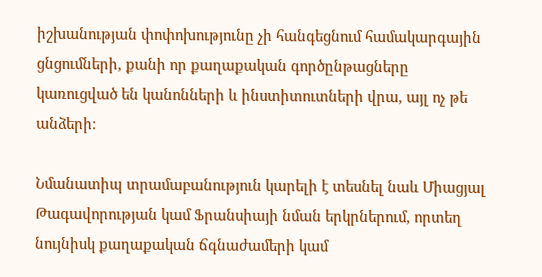իշխանության փոփոխությունը չի հանգեցնում համակարգային ցնցումների, քանի որ քաղաքական գործընթացները կառուցված են կանոնների և ինստիտուտների վրա, այլ ոչ թե անձերի։

Նմանատիպ տրամաբանություն կարելի է տեսնել նաև Միացյալ Թագավորության կամ Ֆրանսիայի նման երկրներում, որտեղ նույնիսկ քաղաքական ճգնաժամերի կամ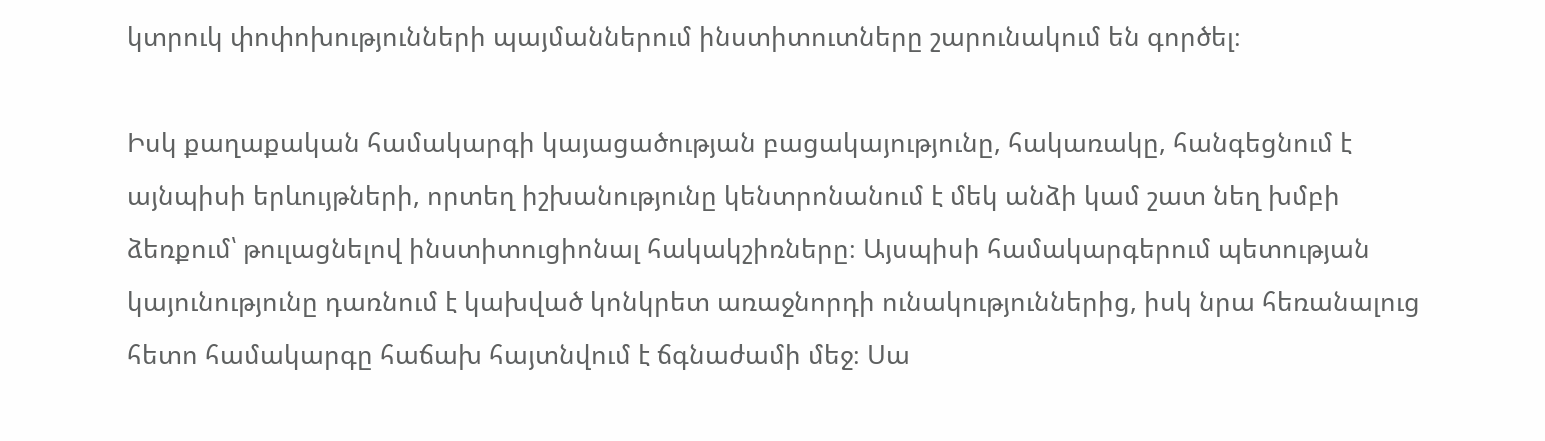կտրուկ փոփոխությունների պայմաններում ինստիտուտները շարունակում են գործել։

Իսկ քաղաքական համակարգի կայացածության բացակայությունը, հակառակը, հանգեցնում է այնպիսի երևույթների, որտեղ իշխանությունը կենտրոնանում է մեկ անձի կամ շատ նեղ խմբի ձեռքում՝ թուլացնելով ինստիտուցիոնալ հակակշիռները։ Այսպիսի համակարգերում պետության կայունությունը դառնում է կախված կոնկրետ առաջնորդի ունակություններից, իսկ նրա հեռանալուց հետո համակարգը հաճախ հայտնվում է ճգնաժամի մեջ։ Սա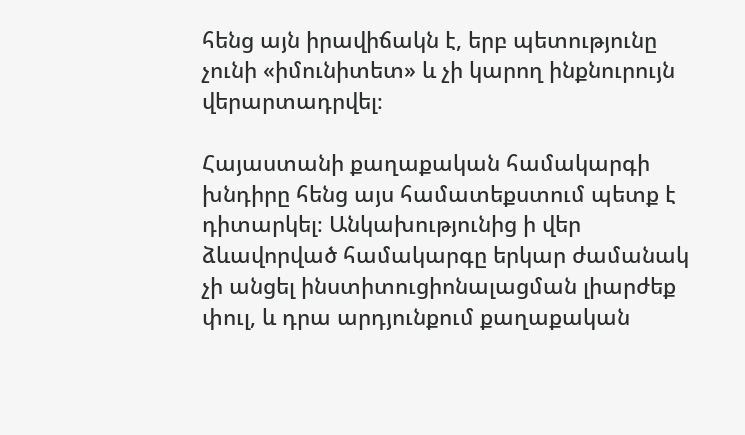հենց այն իրավիճակն է, երբ պետությունը չունի «իմունիտետ» և չի կարող ինքնուրույն վերարտադրվել։

Հայաստանի քաղաքական համակարգի խնդիրը հենց այս համատեքստում պետք է դիտարկել։ Անկախությունից ի վեր ձևավորված համակարգը երկար ժամանակ չի անցել ինստիտուցիոնալացման լիարժեք փուլ, և դրա արդյունքում քաղաքական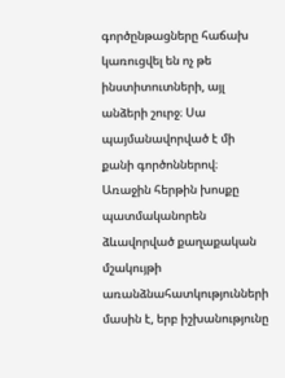գործընթացները հաճախ կառուցվել են ոչ թե ինստիտուտների, այլ անձերի շուրջ։ Սա պայմանավորված է մի քանի գործոններով։ Առաջին հերթին խոսքը պատմականորեն ձևավորված քաղաքական մշակույթի առանձնահատկությունների մասին է, երբ իշխանությունը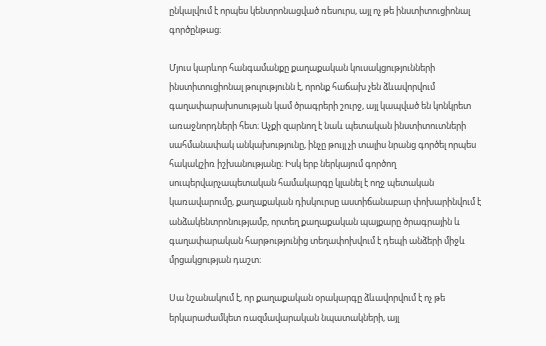ընկալվում է որպես կենտրոնացված ռեսուրս, այլ ոչ թե ինստիտուցիոնալ գործընթաց։

Մյուս կարևոր հանգամանքը քաղաքական կուսակցությունների ինստիտուցիոնալ թուլությունն է, որոնք հաճախ չեն ձևավորվում գաղափարախոսության կամ ծրագրերի շուրջ, այլ կապված են կոնկրետ առաջնորդների հետ։ Աչքի զարնող է նաև պետական ինստիտուտների սահմանափակ անկախությունը, ինչը թույլ չի տալիս նրանց գործել որպես հակակշիռ իշխանությանը։ Իսկ երբ ներկայում գործող սուպերվարչապետական համակարգը կլանել է ողջ պետական կառավարումը, քաղաքական դիսկուրսը աստիճանաբար փոխարինվում է անձակենտրոնությամբ, որտեղ քաղաքական պայքարը ծրագրային և գաղափարական հարթությունից տեղափոխվում է դեպի անձերի միջև մրցակցության դաշտ։

Սա նշանակում է, որ քաղաքական օրակարգը ձևավորվում է ոչ թե երկարաժամկետ ռազմավարական նպատակների, այլ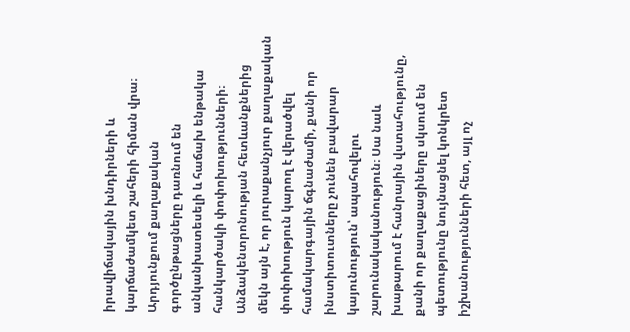իրավիճակային խնդիրների և կարճաժամկետ շահերի հիման վրա։ Արդյունքում քաղաքական գործընթացները դառնում են անկանխատեսելի և հաճախ ենթակա հանկարծակի փոփոխությունների։ Անձակենտրոնության հետևանքներից մեկն այն է, որ յուրաքանչյուր քաղաքական փոփոխություն կարող է վերածվել համակարգային ճգնաժամի, քանի որ ինստիտուտները չունեն բավարար կայունություն՝ ապահովելու շարունակականություն։ Սա նաև խաթարում է հանրային վստահությունը, քանի որ քաղաքացիները սկսում են պետությունը նույնացնել կոնկրետ իշխանությունների հետ, այլ ոչ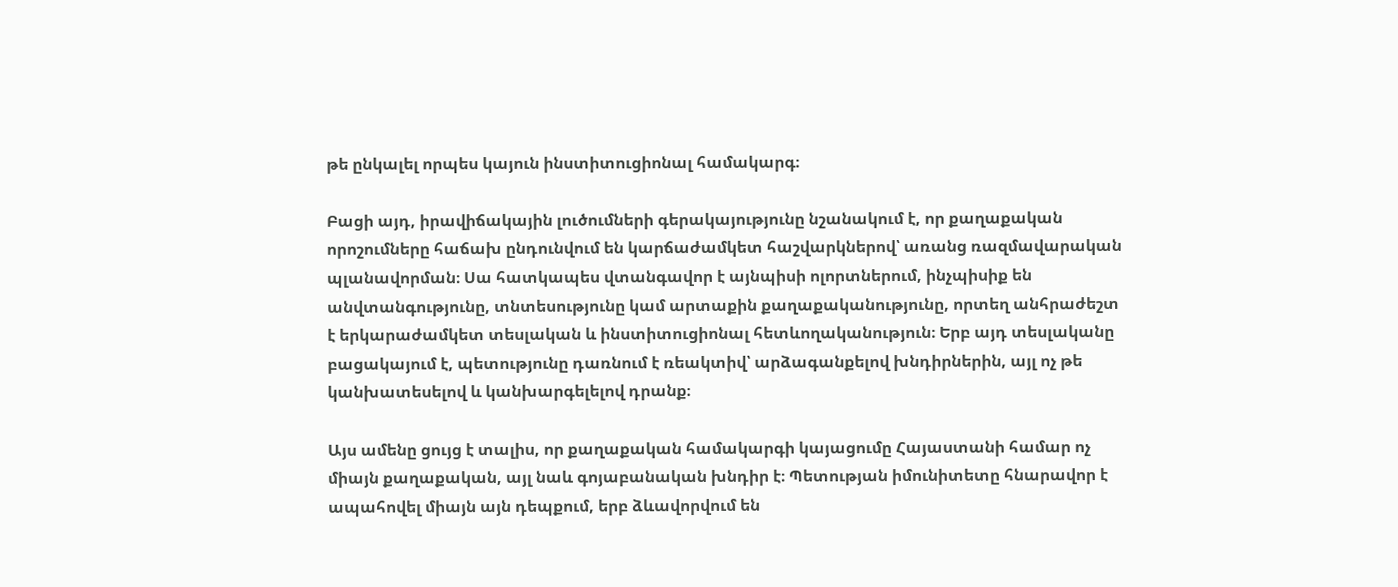թե ընկալել որպես կայուն ինստիտուցիոնալ համակարգ։

Բացի այդ, իրավիճակային լուծումների գերակայությունը նշանակում է, որ քաղաքական որոշումները հաճախ ընդունվում են կարճաժամկետ հաշվարկներով՝ առանց ռազմավարական պլանավորման։ Սա հատկապես վտանգավոր է այնպիսի ոլորտներում, ինչպիսիք են անվտանգությունը, տնտեսությունը կամ արտաքին քաղաքականությունը, որտեղ անհրաժեշտ է երկարաժամկետ տեսլական և ինստիտուցիոնալ հետևողականություն։ Երբ այդ տեսլականը բացակայում է, պետությունը դառնում է ռեակտիվ՝ արձագանքելով խնդիրներին, այլ ոչ թե կանխատեսելով և կանխարգելելով դրանք։

Այս ամենը ցույց է տալիս, որ քաղաքական համակարգի կայացումը Հայաստանի համար ոչ միայն քաղաքական, այլ նաև գոյաբանական խնդիր է։ Պետության իմունիտետը հնարավոր է ապահովել միայն այն դեպքում, երբ ձևավորվում են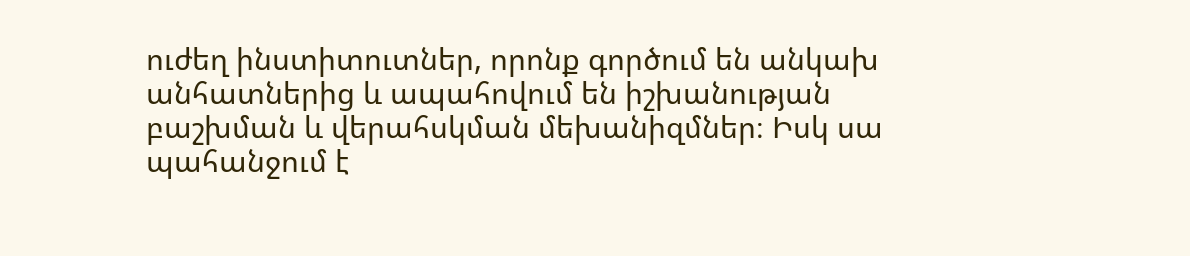ուժեղ ինստիտուտներ, որոնք գործում են անկախ անհատներից և ապահովում են իշխանության բաշխման և վերահսկման մեխանիզմներ։ Իսկ սա պահանջում է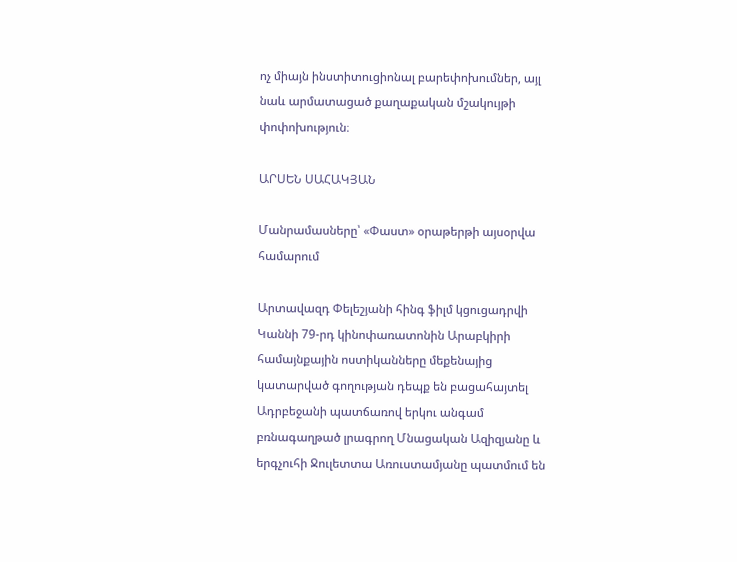ոչ միայն ինստիտուցիոնալ բարեփոխումներ, այլ նաև արմատացած քաղաքական մշակույթի փոփոխություն։

ԱՐՍԵՆ ՍԱՀԱԿՅԱՆ

Մանրամասները՝ «Փաստ» օրաթերթի այսօրվա համարում

Արտավազդ Փելեշյանի հինգ ֆիլմ կցուցադրվի Կաննի 79-րդ կինոփառատոնին Արաբկիրի համայնքային ոստիկանները մեքենայից կատարված գողության դեպք են բացահայտել Ադրբեջանի պատճառով երկու անգամ բռնագաղթած լրագրող Մնացական Ազիզյանը և երգչուհի Ջուլետտա Առուստամյանը պատմում են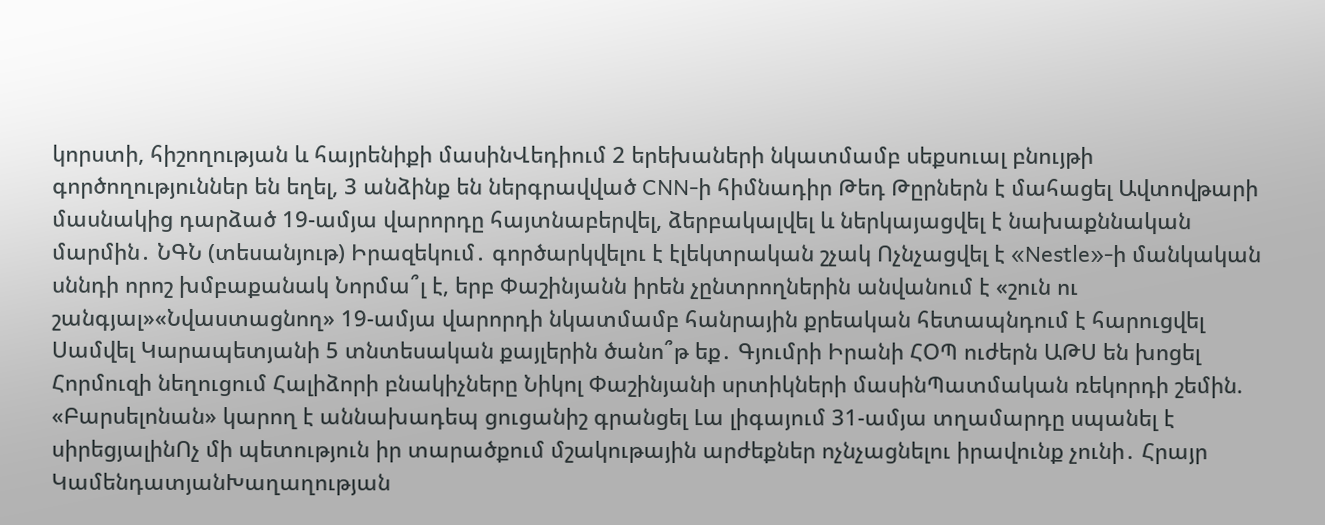կորստի, հիշողության և հայրենիքի մասինՎեդիում 2 երեխաների նկատմամբ սեքսուալ բնույթի գործողություններ են եղել, 3 անձինք են ներգրավված CNN-ի հիմնադիր Թեդ Թըրներն է մահացել Ավտովթարի մասնակից դարձած 19-ամյա վարորդը հայտնաբերվել, ձերբակալվել և ներկայացվել է նախաքննական մարմին․ ՆԳՆ (տեսանյութ) Իրազեկում․ գործարկվելու է էլեկտրական շչակ Ոչնչացվել է «Nestle»-ի մանկական սննդի որոշ խմբաքանակ Նորմա՞լ է, երբ Փաշինյանն իրեն չընտրողներին անվանում է «շուն ու շանգյալ»«Նվաստացնող» 19-ամյա վարորդի նկատմամբ հանրային քրեական հետապնդում է հարուցվել Սամվել Կարապետյանի 5 տնտեսական քայլերին ծանո՞թ եք․ Գյումրի Իրանի ՀՕՊ ուժերն ԱԹՍ են խոցել Հորմուզի նեղուցում Հալիձորի բնակիչները Նիկոլ Փաշինյանի սրտիկների մասինՊատմական ռեկորդի շեմին. «Բարսելոնան» կարող է աննախադեպ ցուցանիշ գրանցել Լա լիգայում 31-ամյա տղամարդը սպանել է սիրեցյալինՈչ մի պետություն իր տարածքում մշակութային արժեքներ ոչնչացնելու իրավունք չունի․ Հրայր ԿամենդատյանԽաղաղության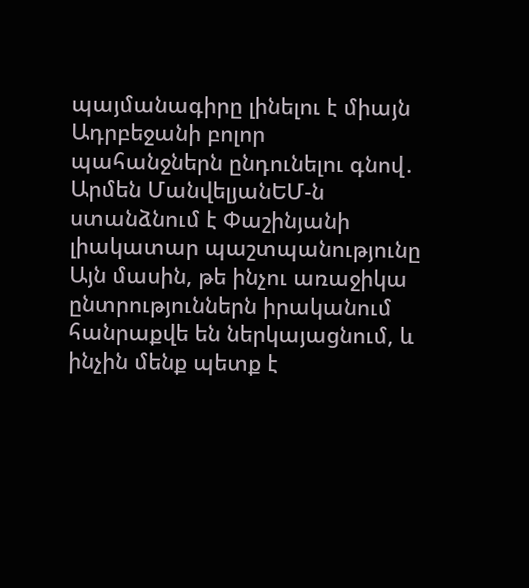պայմանագիրը լինելու է միայն Ադրբեջանի բոլոր պահանջներն ընդունելու գնով․ Արմեն ՄանվելյանԵՄ-ն ստանձնում է Փաշինյանի լիակատար պաշտպանությունը Այն մասին, թե ինչու առաջիկա ընտրություններն իրականում հանրաքվե են ներկայացնում, և ինչին մենք պետք է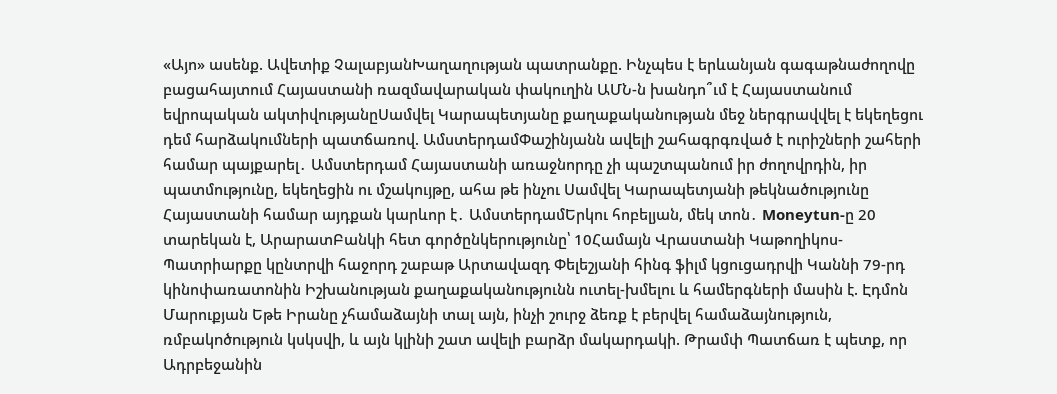«Այո» ասենք. Ավետիք ՉալաբյանԽաղաղության պատրանքը. Ինչպես է երևանյան գագաթնաժողովը բացահայտում Հայաստանի ռազմավարական փակուղին ԱՄՆ-ն խանդո՞ւմ է Հայաստանում եվրոպական ակտիվությանըՍամվել Կարապետյանը քաղաքականության մեջ ներգրավվել է եկեղեցու դեմ հարձակումների պատճառով. ԱմստերդամՓաշինյանն ավելի շահագրգռված է ուրիշների շահերի համար պայքարել․ Ամստերդամ Հայաստանի առաջնորդը չի պաշտպանում իր ժողովրդին, իր պատմությունը, եկեղեցին ու մշակույթը, ահա թե ինչու Սամվել Կարապետյանի թեկնածությունը Հայաստանի համար այդքան կարևոր է․ ԱմստերդամԵրկու հոբելյան, մեկ տոն․ Moneytun-ը 20 տարեկան է, ԱրարատԲանկի հետ գործընկերությունը՝ 10Համայն Վրաստանի Կաթողիկոս-Պատրիարքը կընտրվի հաջորդ շաբաթ Արտավազդ Փելեշյանի հինգ ֆիլմ կցուցադրվի Կաննի 79-րդ կինոփառատոնին Իշխանության քաղաքականությունն ուտել-խմելու և համերգների մասին է. Էդմոն Մարուքյան Եթե Իրանը չհամաձայնի տալ այն, ինչի շուրջ ձեռք է բերվել համաձայնություն, ռմբակnծnւթյnւն կսկսվի, և այն կլինի շատ ավելի բարձր մակարդակի. Թրամփ Պատճառ է պետք, որ Ադրբեջանին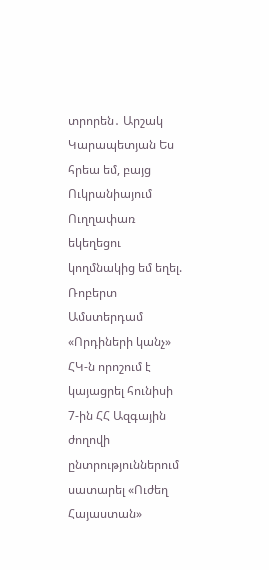տրորեն․ Արշակ Կարապետյան Ես հրեա եմ, բայց Ուկրանիայում Ուղղափառ եկեղեցու կողմնակից եմ եղել. Ռոբերտ Ամստերդամ «Որդիների կանչ» ՀԿ-ն որոշում է կայացրել հունիսի 7-ին ՀՀ Ազգային ժողովի ընտրություններում սատարել «Ուժեղ Հայաստան»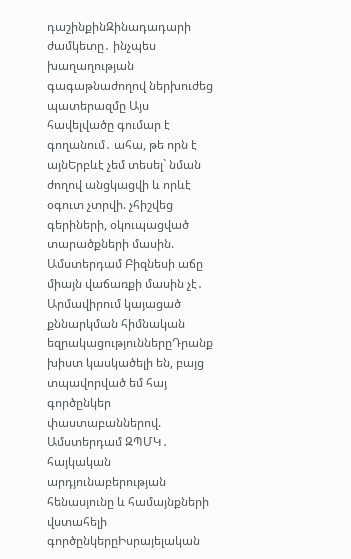դաշինքինԶինադադարի ժամկետը․ ինչպես խաղաղության գագաթնաժողով ներխուժեց պատերազմը Այս հավելվածը գումար է գողանում․ ահա, թե որն է այնԵրբևէ չեմ տեսել` նման ժողով անցկացվի և որևէ օգուտ չտրվի. չհիշվեց գերիների, օկուպացված տարածքների մասին. Ամստերդամ Բիզնեսի աճը միայն վաճառքի մասին չէ․ Արմավիրում կայացած քննարկման հիմնական եզրակացություններըԴրանք խիստ կասկածելի են, բայց տպավորված եմ հայ գործընկեր փաստաբաններով. Ամստերդամ ԶՊՄԿ․ հայկական արդյունաբերության հենասյունը և համայնքների վստահելի գործընկերըԻսրայելական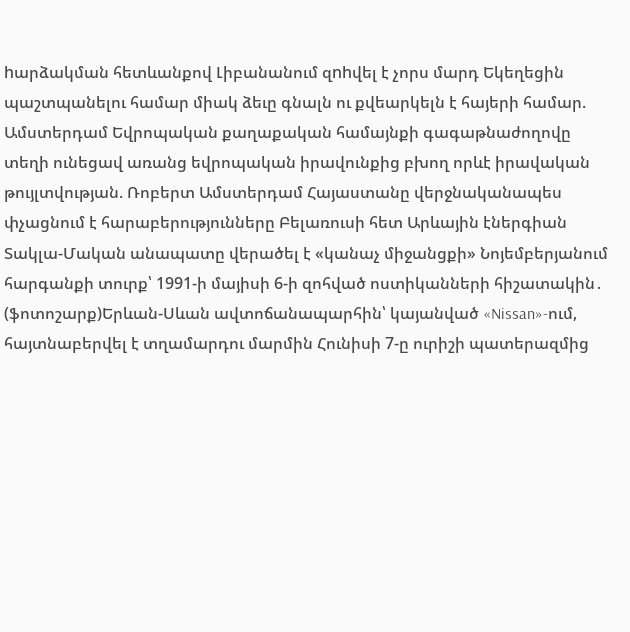hարձակման հետևանքով Լիբանանում զnhվել է չորս մարդ Եկեղեցին պաշտպանելու համար միակ ձեւը գնալն ու քվեարկելն է հայերի համար. Ամստերդամ Եվրոպական քաղաքական համայնքի գագաթնաժողովը տեղի ունեցավ առանց եվրոպական իրավունքից բխող որևէ իրավական թույլտվության. Ռոբերտ Ամստերդամ Հայաստանը վերջնականապես փչացնում է հարաբերությունները Բելառուսի հետ Արևային էներգիան Տակլա-Մական անապատը վերածել է «կանաչ միջանցքի» Նոյեմբերյանում հարգանքի տուրք՝ 1991-ի մայիսի 6-ի զոհված ոստիկանների հիշատակին․ (ֆոտոշարք)Երևան-Սևան ավտոճանապարհին՝ կայանված «Nissan»-ում, հայտնաբերվել է տղամարդու մարմին Հունիսի 7-ը ուրիշի պատերազմից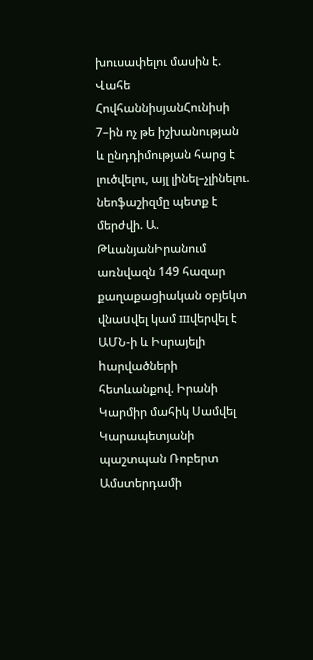խուսափելու մասին է. Վահե ՀովհաննիսյանՀունիսի 7–ին ոչ թե իշխանության և ընդդիմության հարց է լուծվելու, այլ լինել–չլինելու. նեոֆաշիզմը պետք է մերժվի. Ա. ԹևանյանԻրանում առնվազն 149 հազար քաղաքացիական օբյեկտ վնաuվել կամ шվերվել է ԱՄՆ-ի և Իսրայելի hարվածների հետևանքով. Իրանի Կարմիր մահիկ Սամվել Կարապետյանի պաշտպան Ռոբերտ Ամստերդամի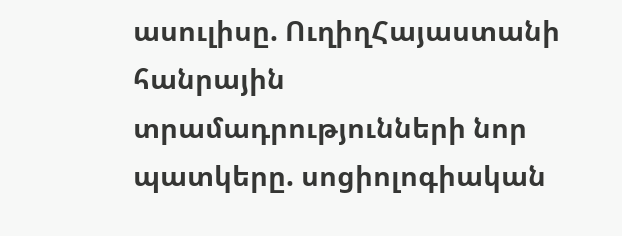ասուլիսը. ՈւղիղՀայաստանի հանրային տրամադրությունների նոր պատկերը. սոցիոլոգիական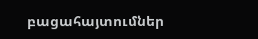բացահայտումներ